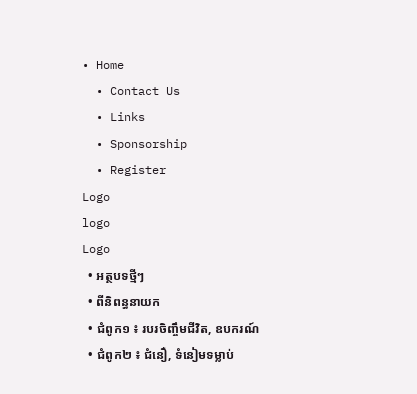• Home
  • Contact Us
  • Links
  • Sponsorship
  • Register
Logo
logo
Logo
  • អត្ថបទថ្មីៗ
  • ពីនិពន្ធនាយក
  • ជំពូក១ ៖ របរចិញ្ចឹមជីវិត, ឧបករណ៍
  • ជំពូក២ ៖ ជំនឿ, ទំនៀមទម្លាប់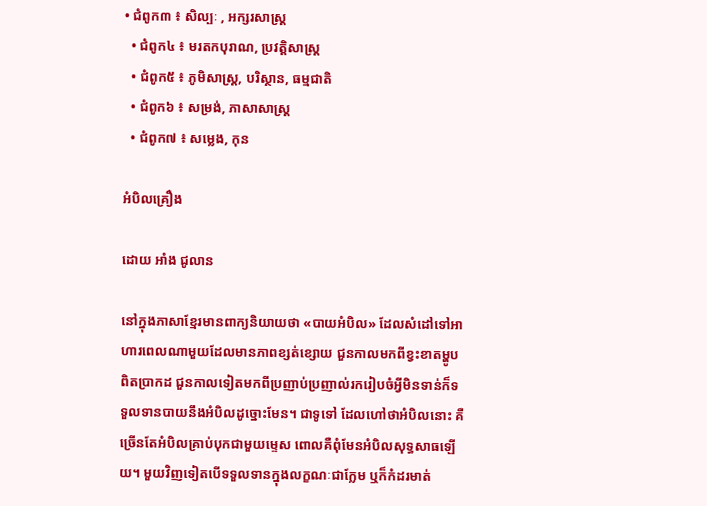• ជំពូក៣ ៖ សិល្បៈ , អក្សរសាស្រ្ត
  • ជំពូក៤ ៖ មរតកបុរាណ, ប្រវត្តិសាស្រ្ត
  • ជំពូក៥ ៖ ភូមិសាស្រ្ត, បរិស្ថាន, ធម្មជាតិ
  • ជំពូក៦ ៖ សម្រង់, ភាសាសាស្រ្ត
  • ជំពូក៧ ៖ សម្លេង, កុន

អំបិលគ្រឿង

ដោយ អាំង ជូលាន

នៅក្នុងភាសាខ្មែរមានពាក្យនិយាយថា «បាយអំបិល» ដែលសំដៅទៅអាហារពេលណាមួយដែលមានភាពខ្សត់ខ្សោយ ជួនកាលមកពីខ្វះខាតម្ហូបពិតប្រាកដ ជួនកាលទៀតមកពីប្រញាប់ប្រញាល់រករៀបចំអ្វីមិនទាន់ក៏ទទួលទានបាយនឹងអំបិលដូច្នោះមែន។ ជាទូទៅ ដែលហៅថាអំបិលនោះ គឺច្រើនតែអំបិលគ្រាប់បុកជាមួយម្ទេស ពោលគឺពុំមែនអំបិលសុទ្ធសាធឡើយ។ មួយវិញទៀតបើទទួលទានក្នុងលក្ខណៈជាក្លែម ឬក៏កំដរមាត់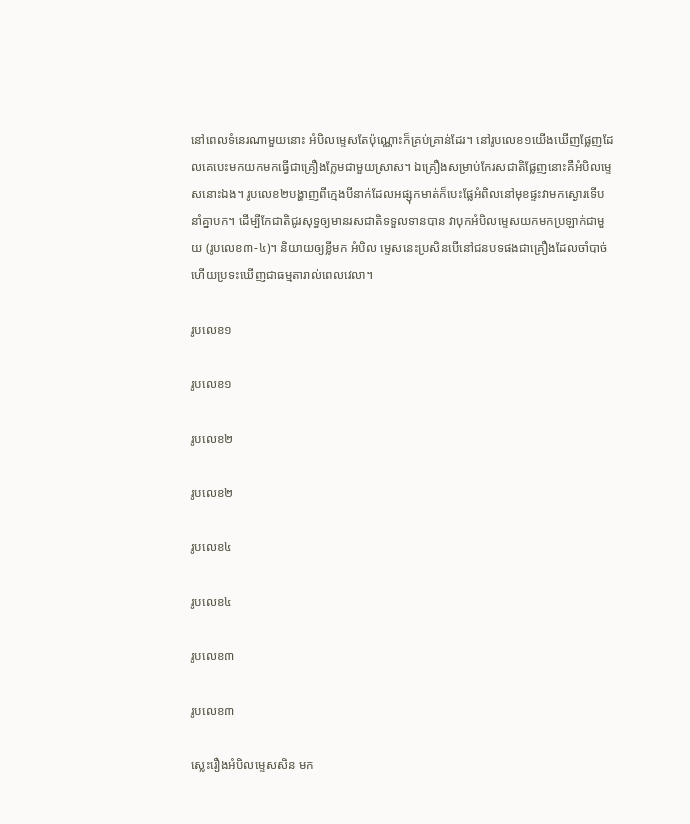នៅពេលទំនេរណាមួយនោះ អំបិលម្ទេសតែប៉ុណ្ណោះក៏គ្រប់គ្រាន់ដែរ។ នៅរូបលេខ១យើងឃើញផ្លែញដែលគេបេះមកយកមកធ្វើជាគ្រឿងក្លែមជាមួយស្រាស។ ឯគ្រឿងសម្រាប់កែរសជាតិផ្លែញនោះគឺអំបិលម្ទេសនោះឯង។ រូបលេខ២បង្ហាញពីក្មេងបីនាក់ដែលអផ្សុកមាត់ក៏បេះផ្លែអំពិលនៅមុខផ្ទះវាមកស្ងោរទើបនាំគ្នាបក។ ដើម្បីកែជាតិជូរសុទ្ធឲ្យមានរសជាតិទទួលទានបាន វាបុកអំបិលម្ទេសយកមកប្រឡាក់ជាមួយ (រូបលេខ៣-៤)។ និយាយឲ្យខ្លីមក អំបិល ម្ទេសនេះប្រសិនបើនៅជនបទផងជាគ្រឿងដែលចាំបាច់ហើយប្រទះឃើញជាធម្មតារាល់ពេលវេលា។

រូបលេខ១

រូបលេខ១

រូបលេខ២

រូបលេខ២

រូបលេខ៤

រូបលេខ៤

រូបលេខ៣

រូបលេខ៣

ស្លេះរឿងអំបិលម្ទេសសិន មក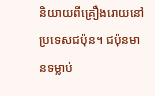និយាយពីគ្រឿងរោយនៅប្រទេសជប៉ុន។ ជប៉ុនមានទម្លាប់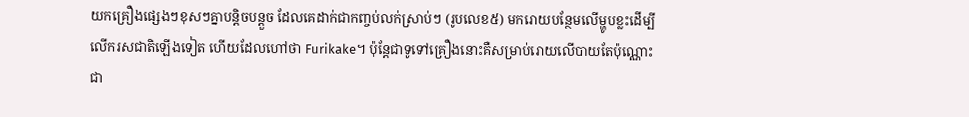យកគ្រឿងផ្សេងៗខុសៗគ្នាបន្តិចបន្តួច ដែលគេដាក់ជាកញ្ចប់លក់ស្រាប់ៗ (រូបលេខ៥) មករោយបន្ថែមលើម្ហូបខ្លះដើម្បីលើករសជាតិឡើងទៀត ហើយដែលហៅថា Furikake។ ប៉ុន្តែជាទូទៅគ្រឿងនោះគឺសម្រាប់រោយលើបាយតែប៉ុណ្ណោះ ជា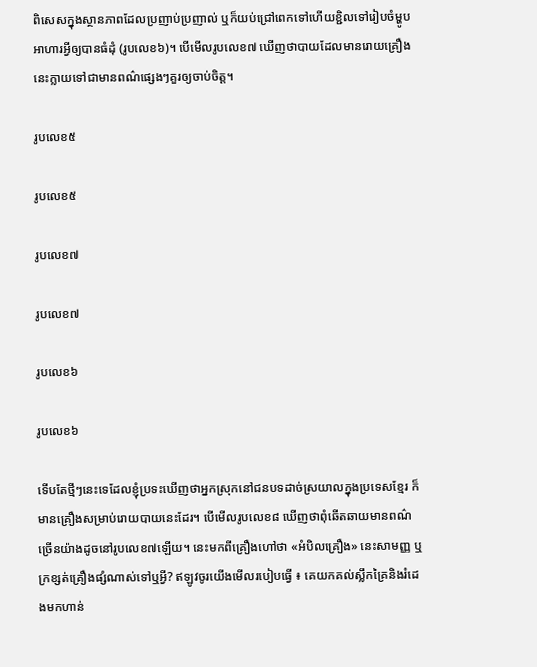ពិសេសក្នុងស្ថានភាពដែលប្រញាប់ប្រញាល់ ឬក៏យប់ជ្រៅពេកទៅហើយខ្ជិលទៅរៀបចំម្ហូបអាហារអ្វីឲ្យបានធំដុំ (រូបលេខ៦)។ បើមើលរូបលេខ៧ ឃើញថាបាយដែលមានរោយគ្រឿងនេះក្លាយទៅជាមានពណ៌ផ្សេងៗគួរឲ្យចាប់ចិត្ត។

រូបលេខ៥

រូបលេខ៥

រូបលេខ៧

រូបលេខ៧

រូបលេខ៦

រូបលេខ៦

ទើបតែថ្មីៗនេះទេដែលខ្ញុំប្រទះឃើញថាអ្នកស្រុកនៅជនបទដាច់ស្រយាលក្នុងប្រទេសខ្មែរ ក៏មានគ្រឿងសម្រាប់រោយបាយនេះដែរ។ បើមើលរូបលេខ៨ ឃើញថាពុំឆើតឆាយមានពណ៌ច្រើនយ៉ាងដូចនៅរូបលេខ៧ឡើយ។ នេះមកពីគ្រឿងហៅថា «អំបិលគ្រឿង» នេះសាមញ្ញ ឬក្រខ្សត់គ្រឿងផ្សំណាស់ទៅឬអ្វី? ឥឡូវចូរយើងមើលរបៀបធ្វើ ៖ គេយកគល់ស្លឹកគ្រៃនិងរំដេងមកហាន់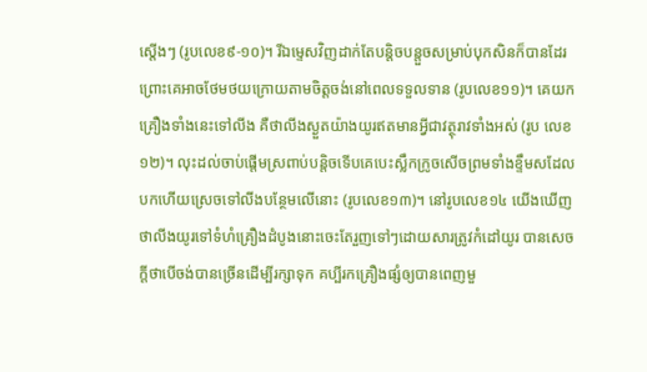ស្តើងៗ (រូបលេខ៩-១០)។ រីឯម្ទេសវិញដាក់តែបន្តិចបន្តួចសម្រាប់បុកសិនក៏បានដែរ ព្រោះគេអាចថែមថយក្រោយតាមចិត្តចង់នៅពេលទទួលទាន (រូបលេខ១១)។ គេយកគ្រឿងទាំងនេះទៅលីង គឺថាលីងស្ងួតយ៉ាងយូរឥតមានអ្វីជាវត្ថុរាវទាំងអស់ (រូប លេខ១២)។ លុះដល់ចាប់ផ្តើមស្រពាប់បន្តិចទើបគេបេះស្លឹកក្រូចសើចព្រមទាំងខ្ទឹមសដែលបកហើយស្រេចទៅលីងបន្ថែមលើនោះ (រូបលេខ១៣)។ នៅរូបលេខ១៤ យើងឃើញ ថាលីងយូរទៅទំហំគ្រឿងដំបូងនោះចេះតែរួញទៅៗដោយសារត្រូវកំដៅយូរ បានសេចក្តីថាបើចង់បានច្រើនដើម្បីរក្សាទុក គប្បីរកគ្រឿងផ្សំឲ្យបានពេញមួ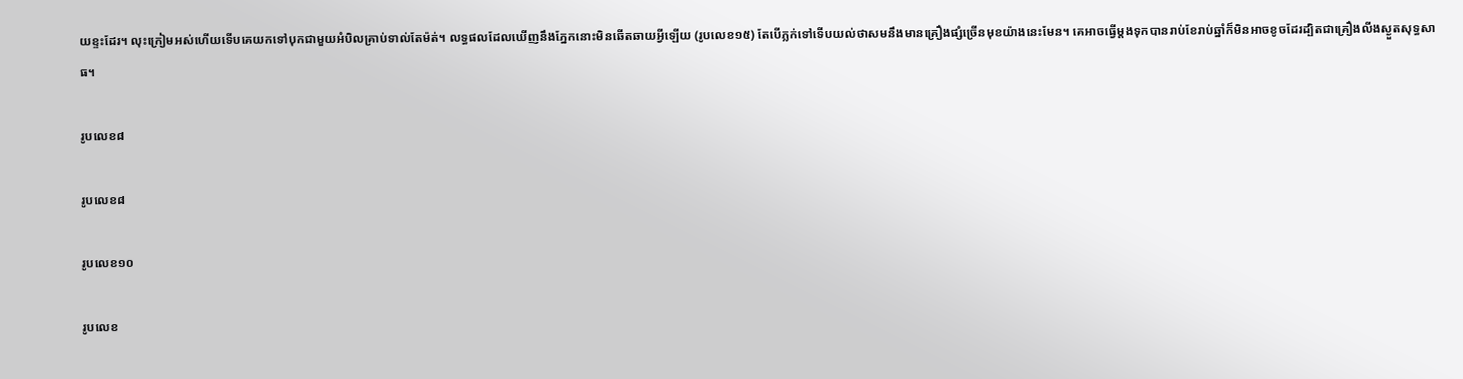យខ្ទះដែរ។ លុះក្រៀមអស់ហើយទើបគេយកទៅបុកជាមួយអំបិលគ្រាប់ទាល់តែម៉ត់។ លទ្ធផលដែលឃើញនឹងភ្នែកនោះមិនឆើតឆាយអ្វីឡើយ (រូបលេខ១៥) តែបើភ្លក់ទៅទើបយល់ថាសមនឹងមានគ្រឿងផ្សំច្រើនមុខយ៉ាងនេះមែន។ គេអាចធ្វើម្តងទុកបានរាប់ខែរាប់ឆ្នាំក៏មិនអាចខូចដែរដ្បិតជាគ្រឿងលីងស្ងួតសុទ្ធសាធ។

រូបលេខ៨

រូបលេខ៨

រូបលេខ១០

រូបលេខ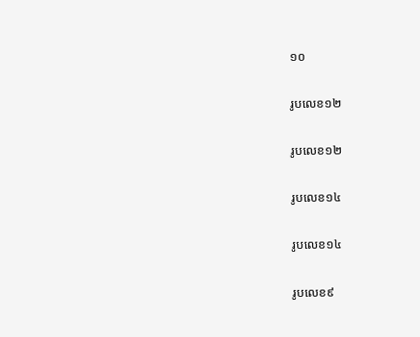១០

រូបលេខ១២

រូបលេខ១២

រូបលេខ១៤

រូបលេខ១៤

រូបលេខ៩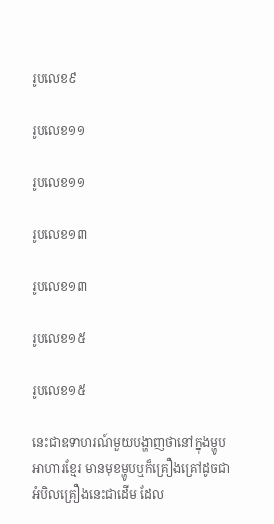រូបលេខ៩

រូបលេខ១១

រូបលេខ១១

រូបលេខ១៣

រូបលេខ១៣

រូបលេខ១៥

រូបលេខ១៥

នេះជាឧទាហរណ៍មួយបង្ហាញថានៅក្នុងម្ហូបអាហារខ្មែរ មានមុខម្ហូបឬក៏គ្រឿងគ្រៅដូចជាអំបិលគ្រឿងនេះជាដើម ដែល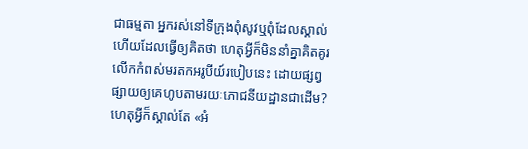ជាធម្មតា អ្នករស់នៅទីក្រុងពុំសូវឬពុំដែលស្គាល់ ហើយដែលធ្វើឲ្យគិតថា ហេតុអ្វីក៏មិននាំគ្នាគិតគូរលើកកំពស់មរតកអរូបីយ៍របៀបនេះ ដោយផ្សព្វផ្សាយឲ្យគេហូបតាមរយៈភោជនីយដ្ឋានជាដើម? ហេតុអ្វីក៏ស្គាល់តែ «អំ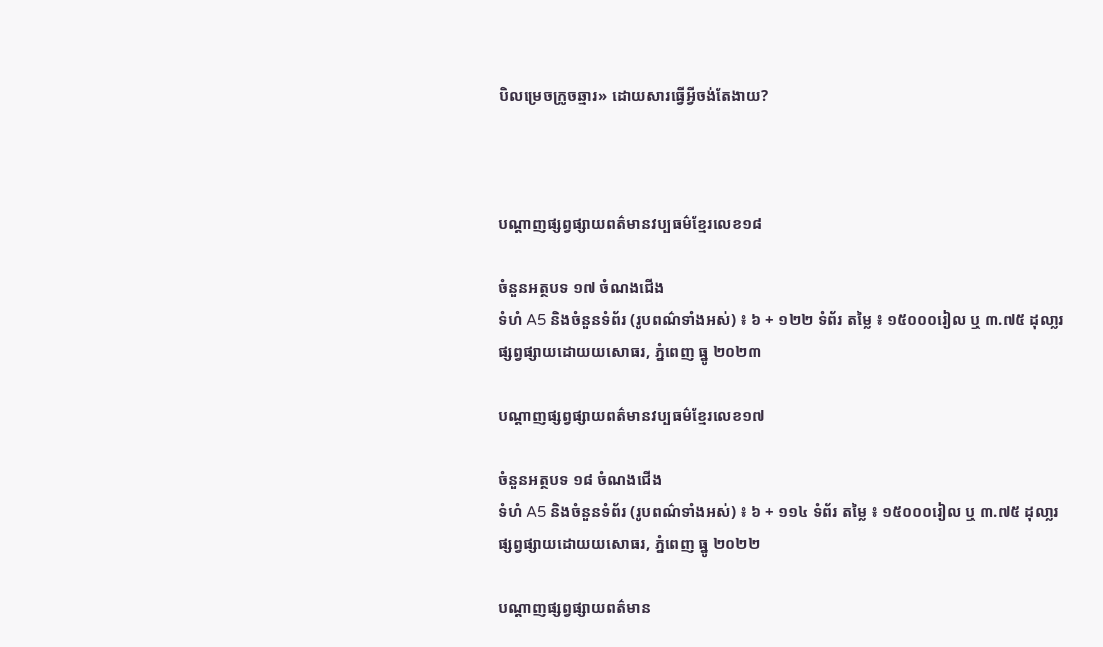បិលម្រេចក្រូចឆ្មារ» ដោយសារធ្វើអ្វីចង់តែងាយ?



បណ្តាញផ្សព្វផ្សាយពត៌មានវប្បធម៌ខ្មែរលេខ១៨

ចំនួនអត្ថបទ ១៧ ចំណងជើង
ទំហំ A5 និងចំនួនទំព័រ (រូបពណ៌ទាំងអស់) ៖ ៦ + ១២២ ទំព័រ តម្លៃ ៖ ១៥០០០រៀល ឬ ៣.៧៥ ដុលា្លរ
ផ្សព្វផ្សាយដោយយសោធរ, ភ្នំពេញ ធ្នូ ២០២៣

បណ្តាញផ្សព្វផ្សាយពត៌មានវប្បធម៌ខ្មែរលេខ១៧

ចំនួនអត្ថបទ ១៨ ចំណងជើង
ទំហំ A5 និងចំនួនទំព័រ (រូបពណ៌ទាំងអស់) ៖ ៦ + ១១៤ ទំព័រ តម្លៃ ៖ ១៥០០០រៀល ឬ ៣.៧៥ ដុលា្លរ
ផ្សព្វផ្សាយដោយយសោធរ, ភ្នំពេញ ធ្នូ ២០២២

បណ្តាញផ្សព្វផ្សាយពត៌មាន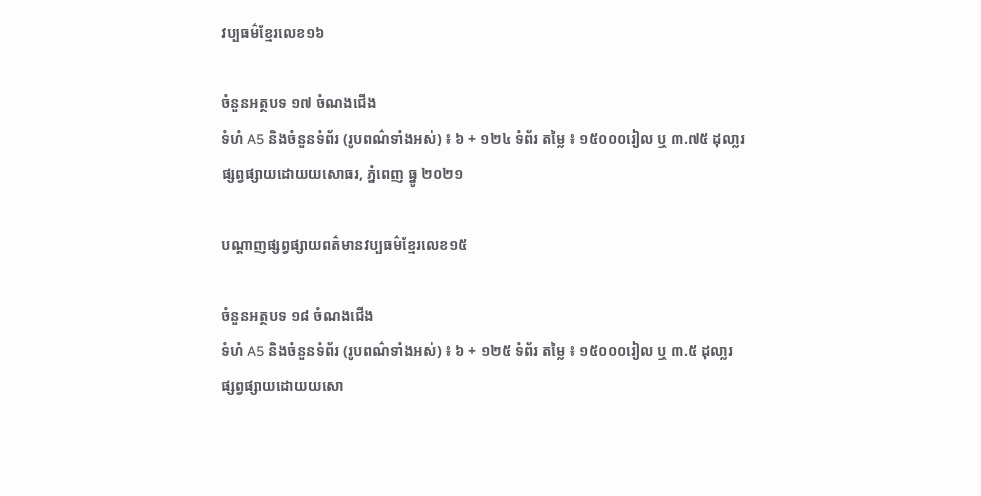វប្បធម៌ខ្មែរលេខ១៦

ចំនួនអត្ថបទ ១៧ ចំណងជើង
ទំហំ A5 និងចំនួនទំព័រ (រូបពណ៌ទាំងអស់) ៖ ៦ + ១២៤ ទំព័រ តម្លៃ ៖ ១៥០០០រៀល ឬ ៣.៧៥ ដុលា្លរ
ផ្សព្វផ្សាយដោយយសោធរ, ភ្នំពេញ ធ្នូ ២០២១

បណ្តាញផ្សព្វផ្សាយពត៌មានវប្បធម៌ខ្មែរលេខ១៥

ចំនួនអត្ថបទ ១៨ ចំណងជើង
ទំហំ A5 និងចំនួនទំព័រ (រូបពណ៌ទាំងអស់) ៖ ៦ + ១២៥ ទំព័រ តម្លៃ ៖ ១៥០០០រៀល ឬ ៣.៥ ដុលា្លរ
ផ្សព្វផ្សាយដោយយសោ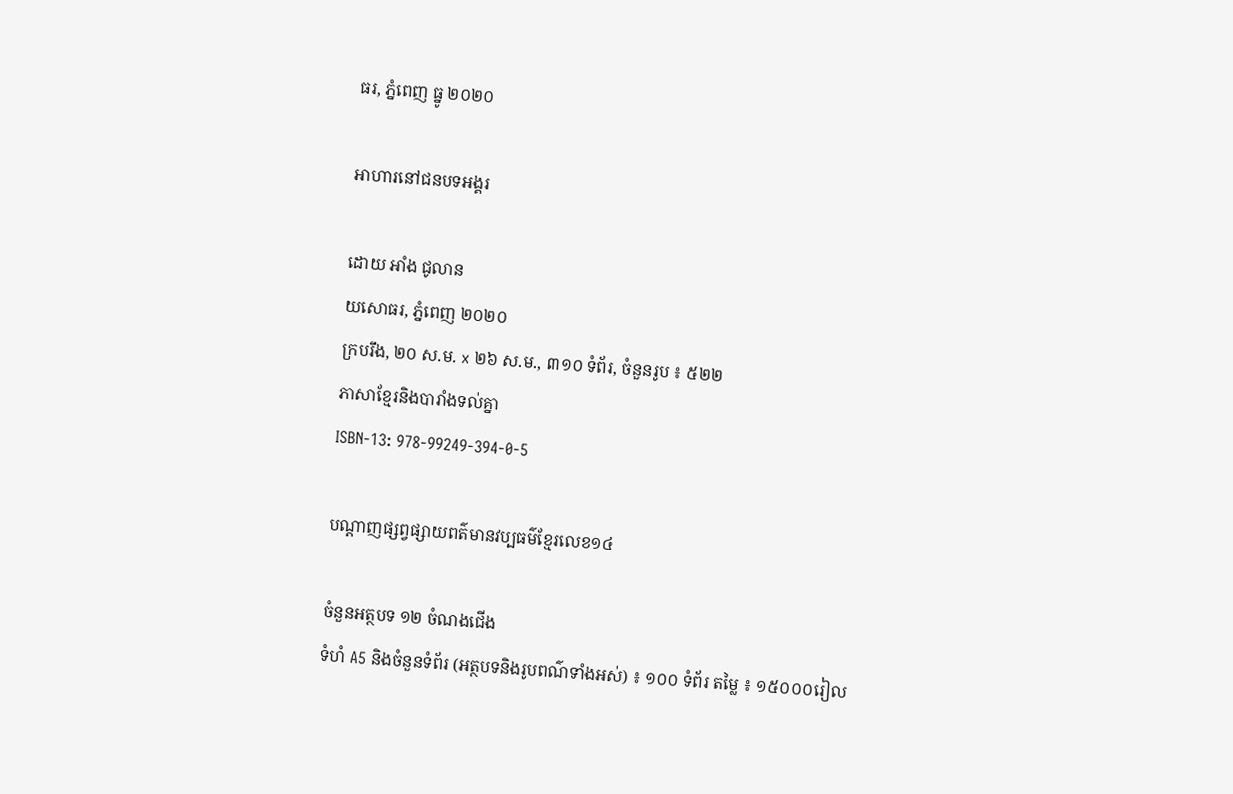ធរ, ភ្នំពេញ ធ្នូ ២០២០

អាហារនៅជនបទអង្គរ

ដោយ អាំង ជូលាន
យសោធរ, ភ្នំពេញ ២០២០
ក្របរឹង, ២០ ស.ម. x ២៦ ស.ម., ៣១០ ទំព័រ, ចំនួនរូប ៖ ៥២២
ភាសាខ្មែរនិងបារាំងទល់គ្នា
ISBN-13: 978-99249-394-0-5

បណ្តាញផ្សព្វផ្សាយពត៌មានវប្បធម៌ខ្មែរលេខ១៤

ចំនួនអត្ថបទ ១២ ចំណងជើង
ទំហំ A5 និងចំនួនទំព័រ (អត្ថបទនិងរូបពណ៌ទាំងអស់) ៖ ១០០ ទំព័រ តម្លៃ ៖ ១៥០០០រៀល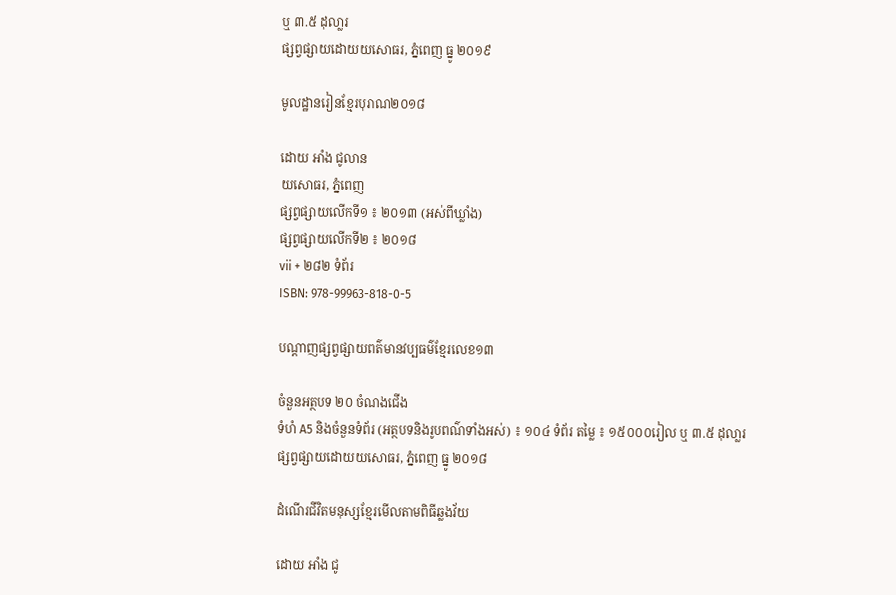ឬ ៣.៥ ដុលា្លរ
ផ្សព្វផ្សាយដោយយសោធរ, ភ្នំពេញ ធ្នូ ២០១៩

មូលដ្ឋានរៀនខ្មែរបុរាណ២០១៨

ដោយ អាំង ជូលាន
យសោធរ, ភ្នំពេញ
ផ្សព្វផ្សាយលើកទី១ ៖ ២០១៣ (អស់ពីឃ្លាំង)
ផ្សព្វផ្សាយលើកទី២ ៖ ២០១៨
vii + ២៨២ ទំព័រ
ISBN: 978-99963-818-0-5

បណ្តាញផ្សព្វផ្សាយពត៌មានវប្បធម៌ខ្មែរលេខ១៣

ចំនួនអត្ថបទ ២០ ចំណងជើង
ទំហំ A5 និងចំនួនទំព័រ (អត្ថបទនិងរូបពណ៌ទាំងអស់) ៖ ១០៤ ទំព័រ តម្លៃ ៖ ១៥០០០រៀល ឬ ៣.៥ ដុលា្លរ
ផ្សព្វផ្សាយដោយយសោធរ, ភ្នំពេញ ធ្នូ ២០១៨

ដំណើរជីវិតមនុស្សខ្មែរមើលតាមពិធីឆ្លងវ័យ

ដោយ អាំង ជូ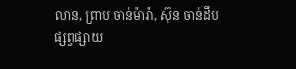លាន, ព្រាប ចាន់ម៉ារ៉ា, ស៊ុន ចាន់ដឹប
ផ្សព្វផ្សាយ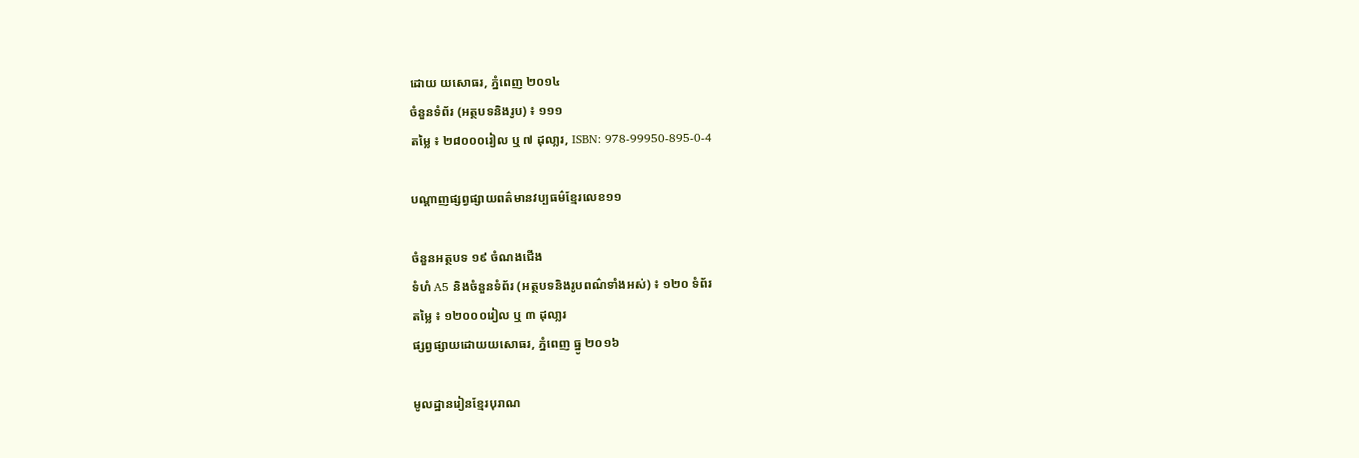ដោយ យសោធរ, ភ្នំពេញ ២០១៤
ចំនួនទំព័រ (អត្ថបទនិងរូប) ៖ ១១១
តម្លៃ ៖ ២៨០០០រៀល ឬ ៧ ដុលា្លរ, ISBN: 978-99950-895-0-4

បណ្តាញផ្សព្វផ្សាយពត៌មានវប្បធម៌ខ្មែរលេខ១១

ចំនួនអត្ថបទ ១៩ ចំណងជើង
ទំហំ A5 និងចំនួនទំព័រ (អត្ថបទនិងរូបពណ៌ទាំងអស់) ៖ ១២០ ទំព័រ
តម្លៃ ៖ ១២០០០រៀល ឬ ៣ ដុលា្លរ
ផ្សព្វផ្សាយដោយយសោធរ, ភ្នំពេញ ធ្នូ ២០១៦

មូលដ្ឋានរៀនខ្មែរបុរាណ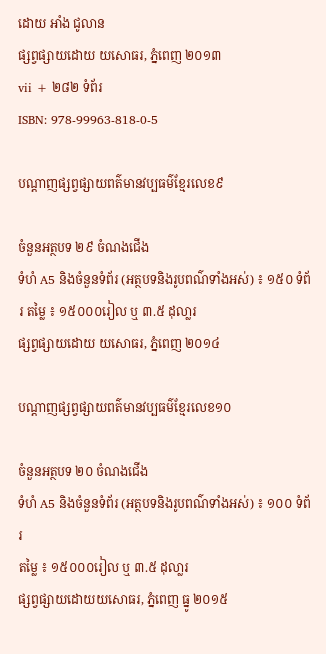ដោយ អាំង ជូលាន
ផ្សព្វផ្សាយដោយ យសោធរ, ភ្នំពេញ ២០១៣
vii + ២៨២ ទំព័រ
ISBN: 978-99963-818-0-5

បណ្តាញផ្សព្វផ្សាយពត៌មានវប្បធម៌ខ្មែរលេខ៩

ចំនួនអត្ថបទ ២៩ ចំណងជើង
ទំហំ A5 និងចំនួនទំព័រ (អត្ថបទនិងរូបពណ៌ទាំងអស់) ៖ ១៥០ ទំព័រ តម្លៃ ៖ ១៥០០០រៀល ឬ ៣.៥ ដុលា្លរ
ផ្សព្វផ្សាយដោយ យសោធរ, ភ្នំពេញ ២០១៤

បណ្តាញផ្សព្វផ្សាយពត៌មានវប្បធម៌ខ្មែរលេខ១០

ចំនួនអត្ថបទ ២០ ចំណងជើង
ទំហំ A5 និងចំនួនទំព័រ (អត្ថបទនិងរូបពណ៌ទាំងអស់) ៖ ១០០ ទំព័រ
តម្លៃ ៖ ១៥០០០រៀល ឬ ៣.៥ ដុលា្លរ
ផ្សព្វផ្សាយដោយយសោធរ, ភ្នំពេញ ធ្នូ ២០១៥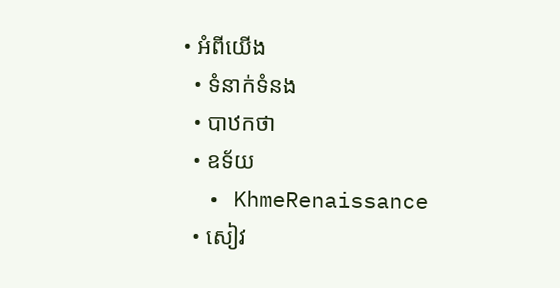• អំពីយើង
  • ទំនាក់ទំនង
  • បាឋកថា
  • ឧទ័យ
  • KhmeRenaissance
  • សៀវ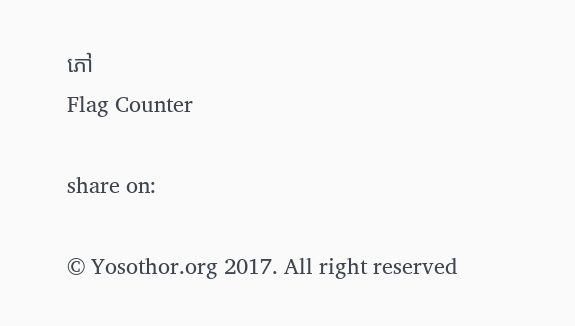ភៅ
Flag Counter

share on:

© Yosothor.org 2017. All right reserved